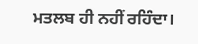ਮਤਲਬ ਹੀ ਨਹੀਂ ਰਹਿੰਦਾ।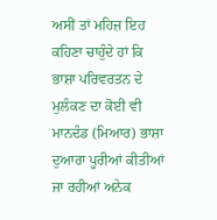ਅਸੀਂ ਤਾਂ ਮਹਿਜ਼ ਇਹ ਕਹਿਣਾ ਚਾਹੁੰਦੇ ਹਾਂ ਕਿ ਭਾਸ਼ਾ ਪਰਿਵਰਤਨ ਦੇ ਮੁਲੰਕਣ ਦਾ ਕੋਈ ਵੀ ਮਾਨਦੰਡ (ਮਿਆਰ) ਭਾਸ਼ਾ ਦੁਆਰਾ ਪੂਰੀਆਂ ਕੀਤੀਆਂ ਜਾ ਰਹੀਆਂ ਅਨੇਕ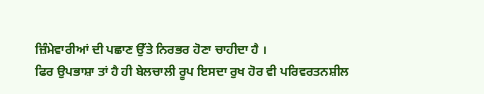ਜ਼ਿੰਮੇਵਾਰੀਆਂ ਦੀ ਪਛਾਣ ਉੱਤੇ ਨਿਰਭਰ ਹੋਣਾ ਚਾਹੀਦਾ ਹੈ ।
ਫਿਰ ਉਪਭਾਸ਼ਾ ਤਾਂ ਹੈ ਹੀ ਬੇਲਚਾਲੀ ਰੂਪ ਇਸਦਾ ਰੁਖ ਹੋਰ ਵੀ ਪਰਿਵਰਤਨਸ਼ੀਲ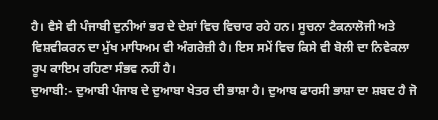ਹੈ। ਵੈਸੇ ਵੀ ਪੰਜਾਬੀ ਦੁਨੀਆਂ ਭਰ ਦੇ ਦੇਸ਼ਾਂ ਵਿਚ ਵਿਚਾਰ ਰਹੇ ਹਨ। ਸੂਚਨਾ ਟੈਕਨਾਲੋਜੀ ਅਤੇ ਵਿਸ਼ਵੀਕਰਨ ਦਾ ਮੁੱਖ ਮਾਧਿਅਮ ਵੀ ਅੰਗਰੇਜ਼ੀ ਹੈ। ਇਸ ਸਮੇਂ ਵਿਚ ਕਿਸੇ ਵੀ ਬੋਲੀ ਦਾ ਨਿਵੇਕਲਾ ਰੂਪ ਕਾਇਮ ਰਹਿਣਾ ਸੰਭਵ ਨਹੀਂ ਹੈ।
ਦੁਆਬੀ:- ਦੁਆਬੀ ਪੰਜਾਬ ਦੇ ਦੁਆਬਾ ਖੇਤਰ ਦੀ ਭਾਸ਼ਾ ਹੈ। ਦੁਆਬ ਫਾਰਸੀ ਭਾਸ਼ਾ ਦਾ ਸ਼ਬਦ ਹੈ ਜੋ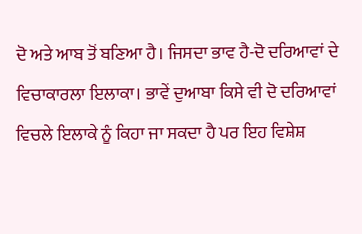ਦੋ ਅਤੇ ਆਬ ਤੋਂ ਬਣਿਆ ਹੈ। ਜਿਸਦਾ ਭਾਵ ਹੈ-ਦੋ ਦਰਿਆਵਾਂ ਦੇ ਵਿਚਾਕਾਰਲਾ ਇਲਾਕਾ। ਭਾਵੇਂ ਦੁਆਬਾ ਕਿਸੇ ਵੀ ਦੋ ਦਰਿਆਵਾਂ ਵਿਚਲੇ ਇਲਾਕੇ ਨੂੰ ਕਿਹਾ ਜਾ ਸਕਦਾ ਹੈ ਪਰ ਇਹ ਵਿਸ਼ੇਸ਼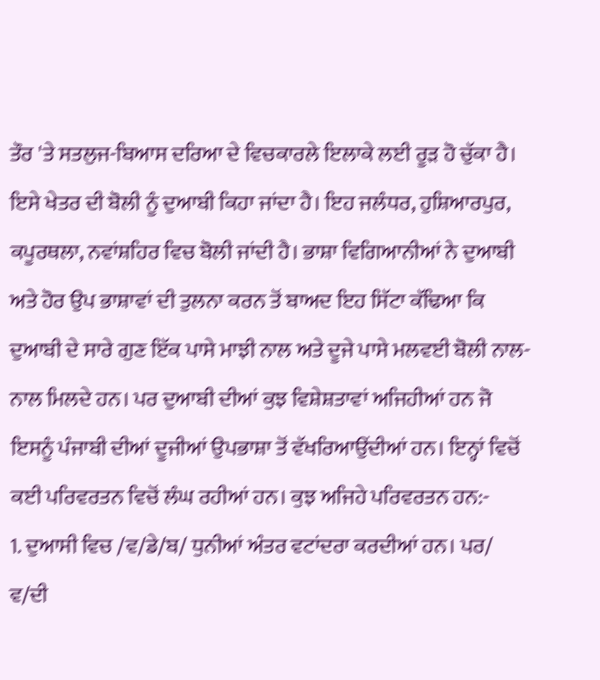ਤੌਰ 'ਤੇ ਸਤਲੁਜ-ਬਿਆਸ ਦਰਿਆ ਦੇ ਵਿਚਕਾਰਲੇ ਇਲਾਕੇ ਲਈ ਰੂੜ ਹੋ ਚੁੱਕਾ ਹੈ। ਇਸੇ ਖੇਤਰ ਦੀ ਬੋਲੀ ਨੂੰ ਦੁਆਬੀ ਕਿਹਾ ਜਾਂਦਾ ਹੈ। ਇਹ ਜਲੰਧਰ, ਹੁਸ਼ਿਆਰਪੁਰ, ਕਪੂਰਥਲਾ, ਨਵਾਂਸ਼ਹਿਰ ਵਿਚ ਬੋਲੀ ਜਾਂਦੀ ਹੈ। ਭਾਸ਼ਾ ਵਿਗਿਆਨੀਆਂ ਨੇ ਦੁਆਬੀ ਅਤੇ ਹੋਰ ਉਪ ਭਾਸ਼ਾਵਾਂ ਦੀ ਤੁਲਨਾ ਕਰਨ ਤੋਂ ਬਾਅਦ ਇਹ ਸਿੱਟਾ ਕੱਢਿਆ ਕਿ ਦੁਆਬੀ ਦੇ ਸਾਰੇ ਗੁਣ ਇੱਕ ਪਾਸੇ ਮਾਝੀ ਨਾਲ ਅਤੇ ਦੂਜੇ ਪਾਸੇ ਮਲਵਈ ਬੋਲੀ ਨਾਲ-ਨਾਲ ਮਿਲਦੇ ਹਨ। ਪਰ ਦੁਆਬੀ ਦੀਆਂ ਕੁਝ ਵਿਸ਼ੇਸ਼ਤਾਵਾਂ ਅਜਿਹੀਆਂ ਹਨ ਜੋ ਇਸਨੂੰ ਪੰਜਾਬੀ ਦੀਆਂ ਦੂਜੀਆਂ ਉਪਭਾਸ਼ਾ ਤੋਂ ਵੱਖਰਿਆਉਂਦੀਆਂ ਹਨ। ਇਨ੍ਹਾਂ ਵਿਚੋਂ ਕਈ ਪਰਿਵਰਤਨ ਵਿਚੋਂ ਲੰਘ ਰਹੀਆਂ ਹਨ। ਕੁਝ ਅਜਿਹੇ ਪਰਿਵਰਤਨ ਹਨ:-
1. ਦੁਆਸੀ ਵਿਚ /ਵ/ਡੇ/ਬ/ ਧੁਨੀਆਂ ਅੰਤਰ ਵਟਾਂਦਰਾ ਕਰਦੀਆਂ ਹਨ। ਪਰ/ ਵ/ਦੀ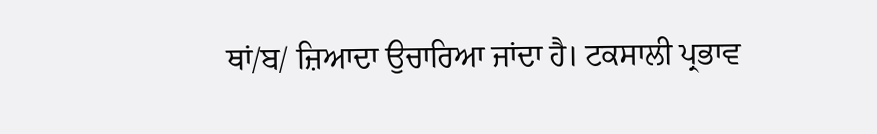ਥਾਂ/ਬ/ ਜ਼ਿਆਦਾ ਉਚਾਰਿਆ ਜਾਂਦਾ ਹੈ। ਟਕਸਾਲੀ ਪ੍ਰਭਾਵ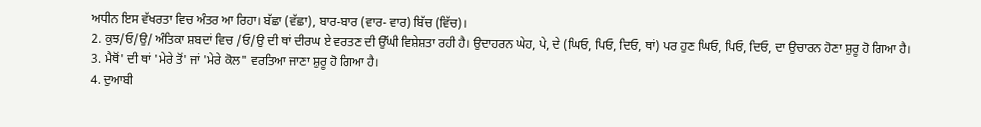ਅਧੀਨ ਇਸ ਵੱਖਰਤਾ ਵਿਚ ਅੰਤਰ ਆ ਰਿਹਾ। ਬੱਛਾ (ਵੱਛਾ), ਬਾਰ-ਬਾਰ (ਵਾਰ- ਵਾਰ) ਬਿੱਚ (ਵਿੱਚ)।
2. ਕੁਝ/ਓ/ਉ/ ਅੰਤਿਕਾ ਸ਼ਬਦਾਂ ਵਿਚ /ਓ/ਉ ਦੀ ਥਾਂ ਦੀਰਘ ਏ ਵਰਤਣ ਦੀ ਉੱਘੀ ਵਿਸ਼ੇਸ਼ਤਾ ਰਹੀ ਹੈ। ਉਦਾਹਰਨ ਘੇਹ, ਪੇ, ਦੇ (ਘਿਓ, ਪਿਓ, ਦਿਓ, ਥਾਂ) ਪਰ ਹੁਣ ਘਿਓ, ਪਿਓ, ਦਿਓ, ਦਾ ਉਚਾਰਨ ਹੋਣਾ ਸ਼ੁਰੂ ਹੋ ਗਿਆ ਹੈ।
3. ਮੈਥੋਂ' ਦੀ ਥਾਂ 'ਮੇਰੇ ਤੋਂ' ਜਾਂ 'ਮੇਰੇ ਕੋਲ" ਵਰਤਿਆ ਜਾਣਾ ਸ਼ੁਰੂ ਹੋ ਗਿਆ ਹੈ।
4. ਦੁਆਬੀ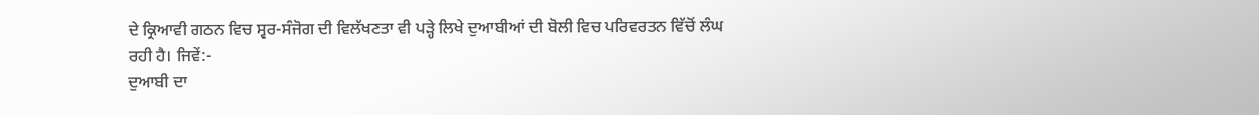ਦੇ ਕ੍ਰਿਆਵੀ ਗਠਨ ਵਿਚ ਸ੍ਵਰ-ਸੰਜੋਗ ਦੀ ਵਿਲੱਖਣਤਾ ਵੀ ਪੜ੍ਹੇ ਲਿਖੇ ਦੁਆਬੀਆਂ ਦੀ ਬੋਲੀ ਵਿਚ ਪਰਿਵਰਤਨ ਵਿੱਚੋਂ ਲੰਘ ਰਹੀ ਹੈ। ਜਿਵੇਂ:-
ਦੁਆਬੀ ਦਾ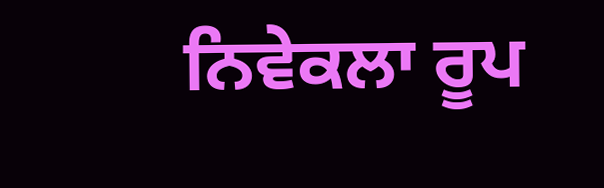ਨਿਵੇਕਲਾ ਰੂਪ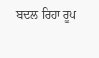ਬਦਲ ਰਿਹਾ ਰੂਪ